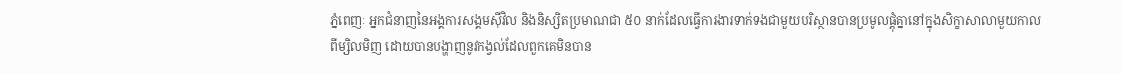ភ្នំពេញៈ អ្នកជំនាញនៃអង្គការសង្គមស៊ីវិល និងនិស្សិតប្រមាណជា ៥០ នាក់ដែលធ្វើការងារទាក់ទងជាមួយបរិស្ថានបានប្រមូលផ្ដុំគ្នានៅក្នុងសិក្ខាសាលាមួយកាលពីម្សិលមិញ ដោយបានបង្ហាញនូវកង្វល់ដែលពួកគេមិនបាន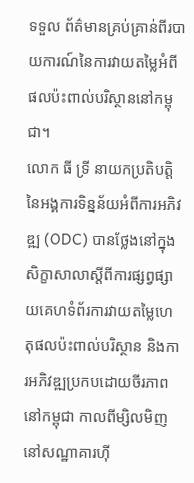ទទួល ព័ត៌មានគ្រប់គ្រាន់ពីរបាយការណ៍នៃការវាយតម្លៃអំពីផលប៉ះពាល់បរិស្ថាននៅកម្ពុជា។
លោក ធី ទ្រី នាយកប្រតិបត្តិនៃអង្គការទិន្នន័យអំពីការអភិវឌ្ឍ (ODC) បានថ្លែងនៅក្នុងសិក្ខាសាលាស្តីពីការផ្សព្វផ្សាយគេហទំព័រការវាយតម្លៃហេតុផលប៉ះពាល់បរិស្ថាន និងការអភិវឌ្ឍប្រកបដោយចីរភាពនៅកម្ពុជា កាលពីម្សិលមិញ នៅសណ្ឋាគារហ៊ី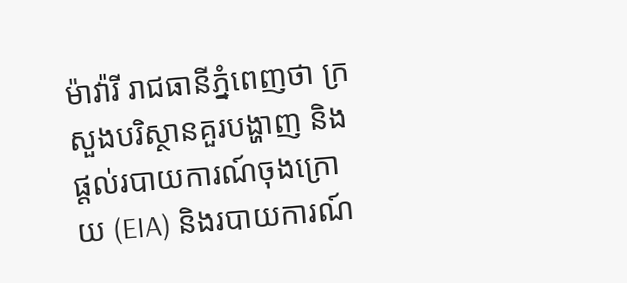ម៉ាវ៉ារី រាជធានីភ្នំពេញថា ក្រសួងបរិស្ថានគួរបង្ហាញ និងផ្តល់របាយការណ៍ចុងក្រោយ (EIA) និងរបាយការណ៍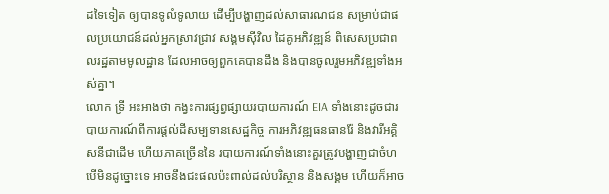ដទៃទៀត ឲ្យបានទូលំទូលាយ ដើម្បីបង្ហាញដល់សាធារណជន សម្រាប់ជាផលប្រយោជន៍ដល់អ្នកស្រាវជ្រាវ សង្គមស៊ីវិល ដៃគូអភិវឌ្ឍន៍ ពិសេសប្រជាពលរដ្ឋតាមមូលដ្ឋាន ដែលអាចឲ្យពួកគេបានដឹង និងបានចូលរួមអភិវឌ្ឍទាំងអស់គ្នា។
លោក ទ្រី អះអាងថា កង្វះការផ្សព្វផ្សាយរបាយការណ៍ EIA ទាំងនោះដូចជារបាយការណ៍ពីការផ្តល់ដីសម្បទានសេដ្ឋកិច្ច ការអភិវឌ្ឍធនធានរ៉ែ និងវារីអគ្គិសនីជាដើម ហើយភាគច្រើននៃ របាយការណ៍ទាំងនោះគួរត្រូវបង្ហាញជាចំហ បើមិនដូច្នោះទេ អាចនឹងជះផលប៉ះពាល់ដល់បរិស្ថាន និងសង្គម ហើយក៏អាច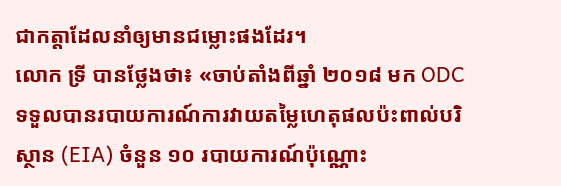ជាកត្តាដែលនាំឲ្យមានជម្លោះផងដែរ។
លោក ទ្រី បានថ្លែងថា៖ «ចាប់តាំងពីឆ្នាំ ២០១៨ មក ODC ទទួលបានរបាយការណ៍ការវាយតម្លៃហេតុផលប៉ះពាល់បរិស្ថាន (EIA) ចំនួន ១០ របាយការណ៍ប៉ុណ្ណោះ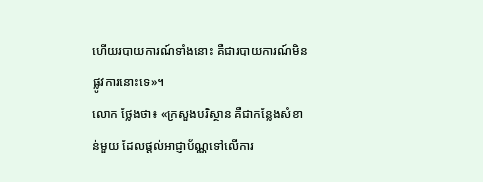ហើយរបាយការណ៍ទាំងនោះ គឺជារបាយការណ៍មិនផ្លូវការនោះទេ»។
លោក ថ្លែងថា៖ «ក្រសួងបរិស្ថាន គឺជាកន្លែងសំខាន់មួយ ដែលផ្តល់អាជ្ញាប័ណ្ណទៅលើការ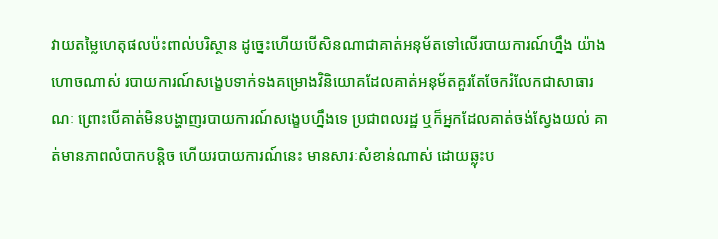វាយតម្លៃហេតុផលប៉ះពាល់បរិស្ថាន ដូច្នេះហើយបើសិនណាជាគាត់អនុម័តទៅលើរបាយការណ៍ហ្នឹង យ៉ាងហោចណាស់ របាយការណ៍សង្ខេបទាក់ទងគម្រោងវិនិយោគដែលគាត់អនុម័តគួរតែចែករំលែកជាសាធារណៈ ព្រោះបើគាត់មិនបង្ហាញរបាយការណ៍សង្ខេបហ្នឹងទេ ប្រជាពលរដ្ឋ ឬក៏អ្នកដែលគាត់ចង់ស្វែងយល់ គាត់មានភាពលំបាកបន្តិច ហើយរបាយការណ៍នេះ មានសារៈសំខាន់ណាស់ ដោយឆ្លុះប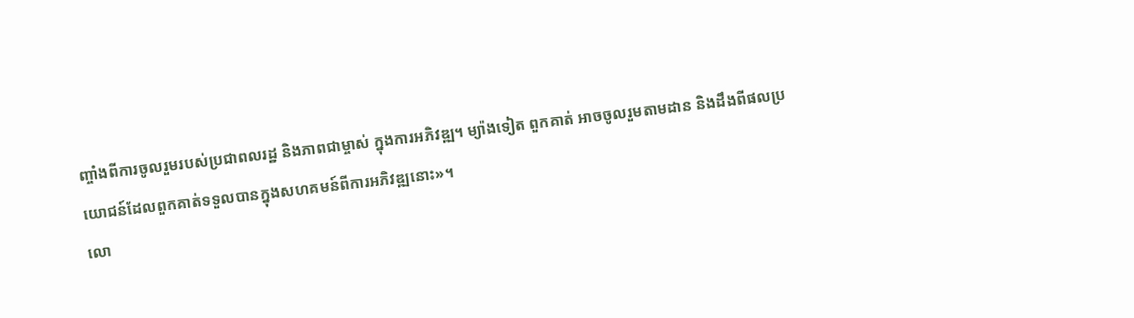ញ្ចាំងពីការចូលរួមរបស់ប្រជាពលរដ្ឋ និងភាពជាម្ចាស់ ក្នុងការអភិវឌ្ឍ។ ម្យ៉ាងទៀត ពួកគាត់ អាចចូលរួមតាមដាន និងដឹងពីផលប្រយោជន៍ដែលពួកគាត់ទទួលបានក្នុងសហគមន៍ពីការអភិវឌ្ឍនោះ»។
លោ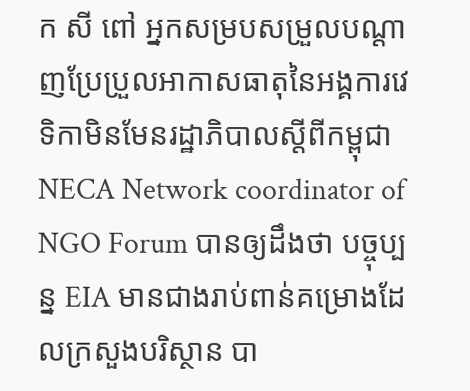ក សី ពៅ អ្នកសម្របសម្រួលបណ្ដាញប្រែប្រួលអាកាសធាតុនៃអង្គការវេទិកាមិនមែនរដ្ឋាភិបាលស្ដីពីកម្ពុជា NECA Network coordinator of NGO Forum បានឲ្យដឹងថា បច្ចុប្បន្ន EIA មានជាងរាប់ពាន់គម្រោងដែលក្រសួងបរិស្ថាន បា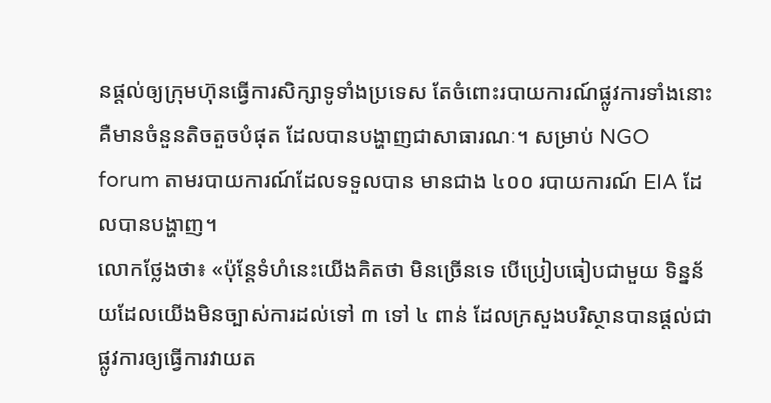នផ្តល់ឲ្យក្រុមហ៊ុនធ្វើការសិក្សាទូទាំងប្រទេស តែចំពោះរបាយការណ៍ផ្លូវការទាំងនោះ គឺមានចំនួនតិចតួចបំផុត ដែលបានបង្ហាញជាសាធារណៈ។ សម្រាប់ NGO forum តាមរបាយការណ៍ដែលទទួលបាន មានជាង ៤០០ របាយការណ៍ EIA ដែលបានបង្ហាញ។
លោកថ្លែងថា៖ «ប៉ុន្តែទំហំនេះយើងគិតថា មិនច្រើនទេ បើប្រៀបធៀបជាមួយ ទិន្នន័យដែលយើងមិនច្បាស់ការដល់ទៅ ៣ ទៅ ៤ ពាន់ ដែលក្រសួងបរិស្ថានបានផ្តល់ជាផ្លូវការឲ្យធ្វើការវាយត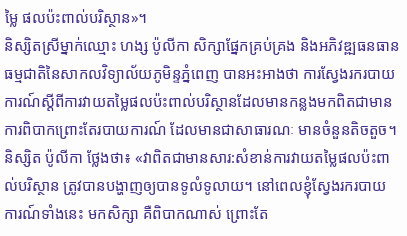ម្លៃ ផលប៉ះពាល់បរិស្ថាន»។
និស្សិតស្រីម្នាក់ឈ្មោះ ហង្ស ប៉ូលីកា សិក្សាផ្នែកគ្រប់គ្រង និងអភិវឌ្ឍធនធានធម្មជាតិនៃសាកលវិទ្យាល័យភូមិន្ទភ្នំពេញ បានអះអាងថា ការស្វែងរករបាយការណ៍ស្ដីពីការវាយតម្លៃផលប៉ះពាល់បរិស្ថានដែលមានកន្លងមកពិតជាមានការពិបាកព្រោះតែរបាយការណ៍ ដែលមានជាសាធារណៈ មានចំនួនតិចតួច។
និស្សិត ប៉ូលីកា ថ្លែងថា៖ «វាពិតជាមានសារ:សំខាន់ការវាយតម្លៃផលប៉ះពាល់បរិស្ថាន ត្រូវបានបង្ហាញឲ្យបានទូលំទូលាយ។ នៅពេលខ្ញុំស្វែងរករបាយការណ៍ទាំងនេះ មកសិក្សា គឺពិបាកណាស់ ព្រោះតែ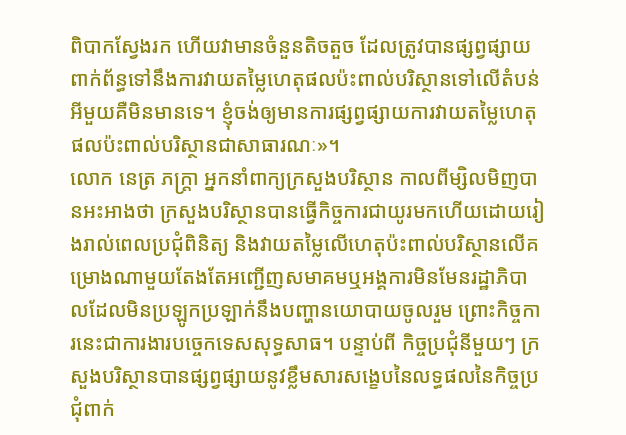ពិបាកស្វែងរក ហើយវាមានចំនួនតិចតួច ដែលត្រូវបានផ្សព្វផ្សាយពាក់ព័ន្ធទៅនឹងការវាយតម្លៃហេតុផលប៉ះពាល់បរិស្ថានទៅលើតំបន់អីមួយគឺមិនមានទេ។ ខ្ញុំចង់ឲ្យមានការផ្សព្វផ្សាយការវាយតម្លៃហេតុផលប៉ះពាល់បរិស្ថានជាសាធារណៈ»។
លោក នេត្រ ភក្ត្រា អ្នកនាំពាក្យក្រសួងបរិស្ថាន កាលពីម្សិលមិញបានអះអាងថា ក្រសួងបរិស្ថានបានធ្វើកិច្ចការជាយូរមកហើយដោយរៀងរាល់ពេលប្រជុំពិនិត្យ និងវាយតម្លៃលើហេតុប៉ះពាល់បរិស្ថានលើគម្រោងណាមួយតែងតែអញ្ជើញសមាគមឬអង្គការមិនមែនរដ្ឋាភិបាលដែលមិនប្រឡូកប្រឡាក់នឹងបញ្ហានយោបាយចូលរួម ព្រោះកិច្ចការនេះជាការងារបច្ចេកទេសសុទ្ធសាធ។ បន្ទាប់ពី កិច្ចប្រជុំនីមួយៗ ក្រសួងបរិស្ថានបានផ្សព្វផ្សាយនូវខ្លឹមសារសង្ខេបនៃលទ្ធផលនៃកិច្ចប្រជុំពាក់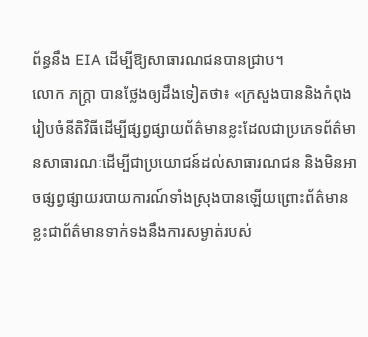ព័ន្ធនឹង EIA ដើម្បីឱ្យសាធារណជនបានជ្រាប។
លោក ភក្ត្រា បានថ្លែងឲ្យដឹងទៀតថា៖ «ក្រសួងបាននិងកំពុងរៀបចំនីតិវិធីដើម្បីផ្សព្វផ្សាយព័ត៌មានខ្លះដែលជាប្រភេទព័ត៌មានសាធារណៈដើម្បីជាប្រយោជន៍ដល់សាធារណជន និងមិនអាចផ្សព្វផ្សាយរបាយការណ៍ទាំងស្រុងបានឡើយព្រោះព័ត៌មានខ្លះជាព័ត៌មានទាក់ទងនឹងការសម្ងាត់របស់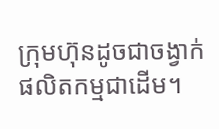ក្រុមហ៊ុនដូចជាចង្វាក់ផលិតកម្មជាដើម។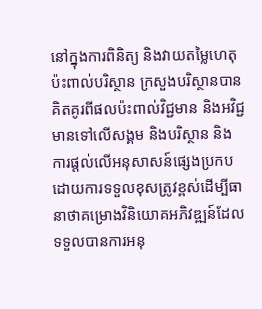នៅក្នុងការពិនិត្យ និងវាយតម្លៃហេតុប៉ះពាល់បរិស្ថាន ក្រសួងបរិស្ថានបានគិតគូរពីផលប៉ះពាល់វិជ្ជមាន និងអវិជ្ជមានទៅលើសង្គម និងបរិស្ថាន និងការផ្តល់លើអនុសាសន៍ផ្សេងប្រកបដោយការទទួលខុសត្រូវខ្ពស់ដើម្បីធានាថាគម្រោងវិនិយោគអភិវឌ្ឍន៍ដែលទទួលបានការអនុ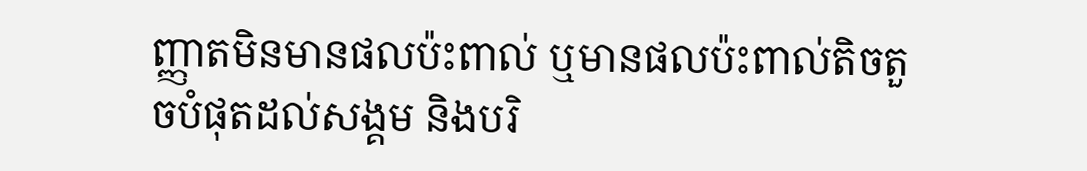ញ្ញាតមិនមានផលប៉ះពាល់ ឬមានផលប៉ះពាល់តិចតួចបំផុតដល់សង្គម និងបរិ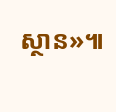ស្ថាន»៕